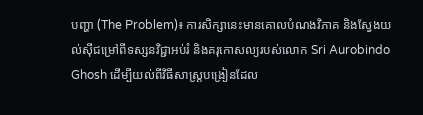បញ្ហា (The Problem)៖ ការសិក្សានេះមានគោលបំណងវិភាគ និងស្វែងយល់ស៊ីជម្រៅពីទស្សនវិជ្ជាអប់រំ និងគរុកោសល្យរបស់លោក Sri Aurobindo Ghosh ដើម្បីយល់ពីវិធីសាស្ត្របង្រៀនដែល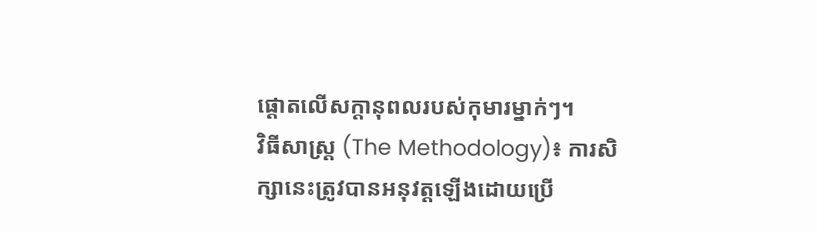ផ្តោតលើសក្តានុពលរបស់កុមារម្នាក់ៗ។
វិធីសាស្ត្រ (The Methodology)៖ ការសិក្សានេះត្រូវបានអនុវត្តឡើងដោយប្រើ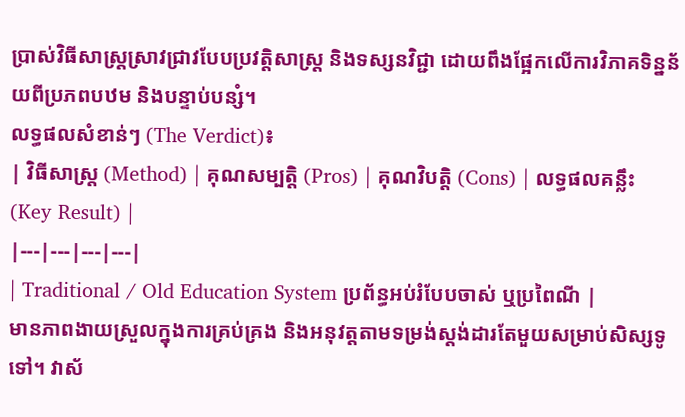ប្រាស់វិធីសាស្ត្រស្រាវជ្រាវបែបប្រវត្តិសាស្ត្រ និងទស្សនវិជ្ជា ដោយពឹងផ្អែកលើការវិភាគទិន្នន័យពីប្រភពបឋម និងបន្ទាប់បន្សំ។
លទ្ធផលសំខាន់ៗ (The Verdict)៖
| វិធីសាស្ត្រ (Method) | គុណសម្បត្តិ (Pros) | គុណវិបត្តិ (Cons) | លទ្ធផលគន្លឹះ (Key Result) |
|---|---|---|---|
| Traditional / Old Education System ប្រព័ន្ធអប់រំបែបចាស់ ឬប្រពៃណី |
មានភាពងាយស្រួលក្នុងការគ្រប់គ្រង និងអនុវត្តតាមទម្រង់ស្តង់ដារតែមួយសម្រាប់សិស្សទូទៅ។ វាស័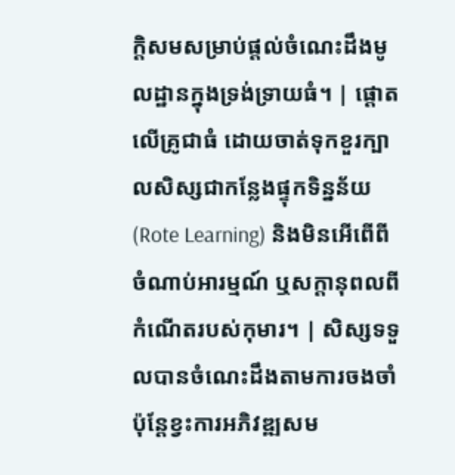ក្តិសមសម្រាប់ផ្តល់ចំណេះដឹងមូលដ្ឋានក្នុងទ្រង់ទ្រាយធំ។ | ផ្តោតលើគ្រូជាធំ ដោយចាត់ទុកខួរក្បាលសិស្សជាកន្លែងផ្ទុកទិន្នន័យ (Rote Learning) និងមិនអើពើពីចំណាប់អារម្មណ៍ ឬសក្តានុពលពីកំណើតរបស់កុមារ។ | សិស្សទទួលបានចំណេះដឹងតាមការចងចាំ ប៉ុន្តែខ្វះការអភិវឌ្ឍសម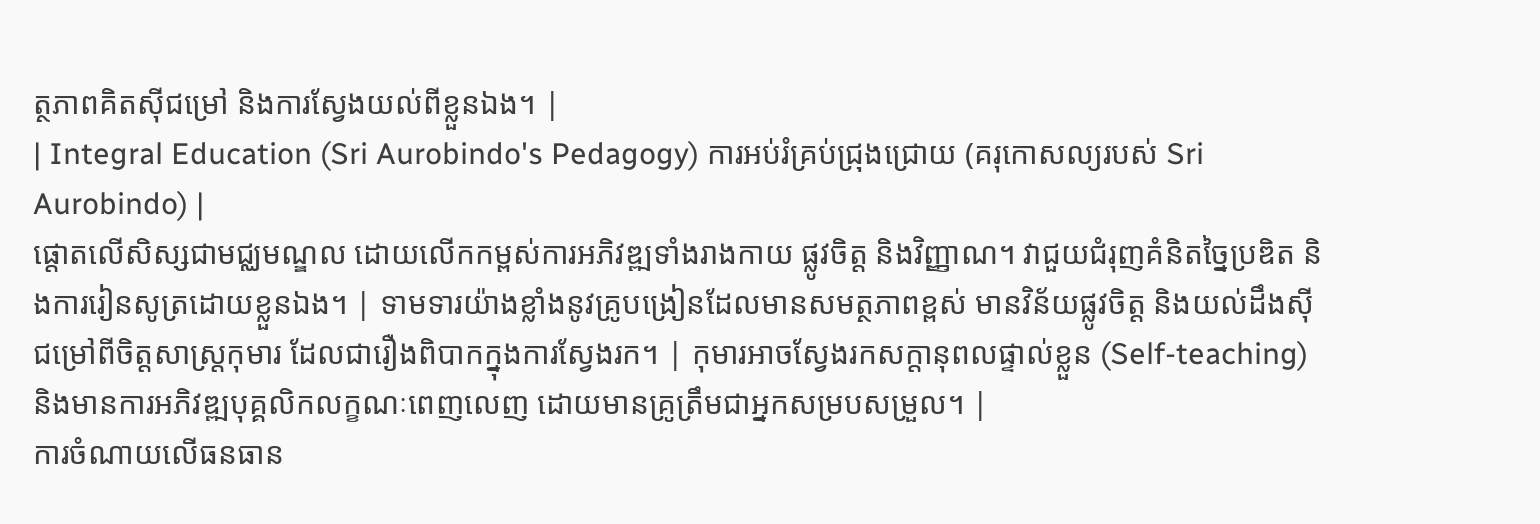ត្ថភាពគិតស៊ីជម្រៅ និងការស្វែងយល់ពីខ្លួនឯង។ |
| Integral Education (Sri Aurobindo's Pedagogy) ការអប់រំគ្រប់ជ្រុងជ្រោយ (គរុកោសល្យរបស់ Sri Aurobindo) |
ផ្តោតលើសិស្សជាមជ្ឈមណ្ឌល ដោយលើកកម្ពស់ការអភិវឌ្ឍទាំងរាងកាយ ផ្លូវចិត្ត និងវិញ្ញាណ។ វាជួយជំរុញគំនិតច្នៃប្រឌិត និងការរៀនសូត្រដោយខ្លួនឯង។ | ទាមទារយ៉ាងខ្លាំងនូវគ្រូបង្រៀនដែលមានសមត្ថភាពខ្ពស់ មានវិន័យផ្លូវចិត្ត និងយល់ដឹងស៊ីជម្រៅពីចិត្តសាស្ត្រកុមារ ដែលជារឿងពិបាកក្នុងការស្វែងរក។ | កុមារអាចស្វែងរកសក្តានុពលផ្ទាល់ខ្លួន (Self-teaching) និងមានការអភិវឌ្ឍបុគ្គលិកលក្ខណៈពេញលេញ ដោយមានគ្រូត្រឹមជាអ្នកសម្របសម្រួល។ |
ការចំណាយលើធនធាន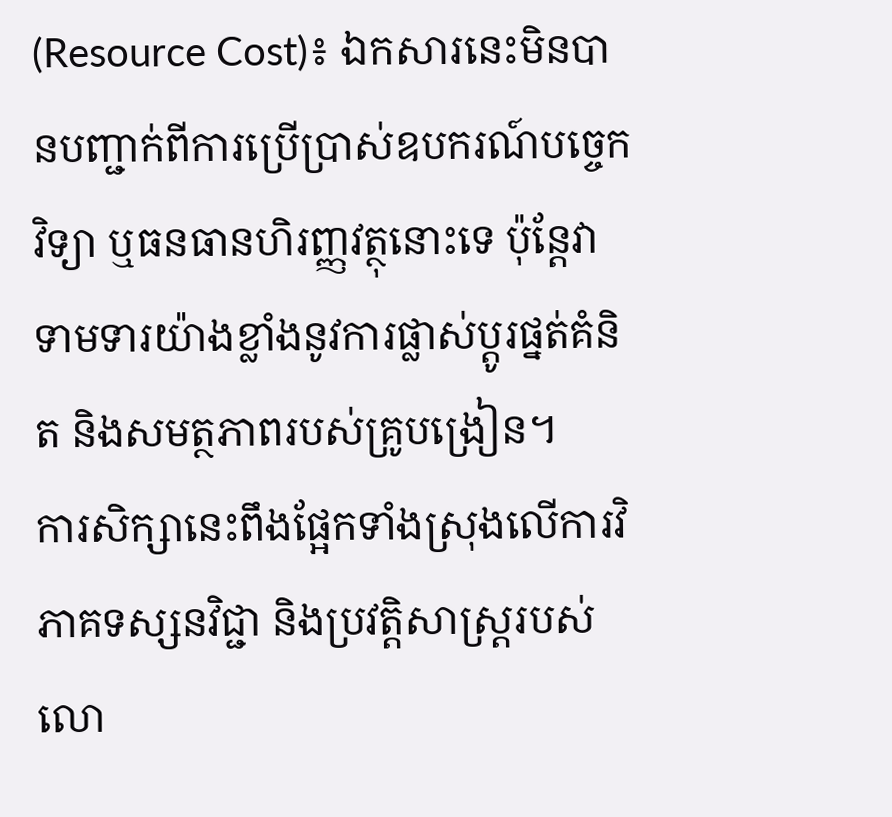(Resource Cost)៖ ឯកសារនេះមិនបានបញ្ជាក់ពីការប្រើប្រាស់ឧបករណ៍បច្ចេកវិទ្យា ឬធនធានហិរញ្ញវត្ថុនោះទេ ប៉ុន្តែវាទាមទារយ៉ាងខ្លាំងនូវការផ្លាស់ប្តូរផ្នត់គំនិត និងសមត្ថភាពរបស់គ្រូបង្រៀន។
ការសិក្សានេះពឹងផ្អែកទាំងស្រុងលើការវិភាគទស្សនវិជ្ជា និងប្រវត្តិសាស្ត្ររបស់លោ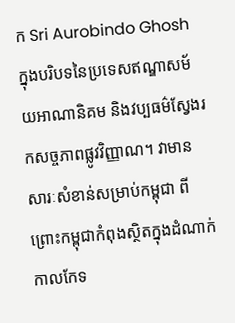ក Sri Aurobindo Ghosh ក្នុងបរិបទនៃប្រទេសឥណ្ឌាសម័យអាណានិគម និងវប្បធម៌ស្វែងរកសច្ចភាពផ្លូវវិញ្ញាណ។ វាមានសារៈសំខាន់សម្រាប់កម្ពុជា ពីព្រោះកម្ពុជាកំពុងស្ថិតក្នុងដំណាក់កាលកែទ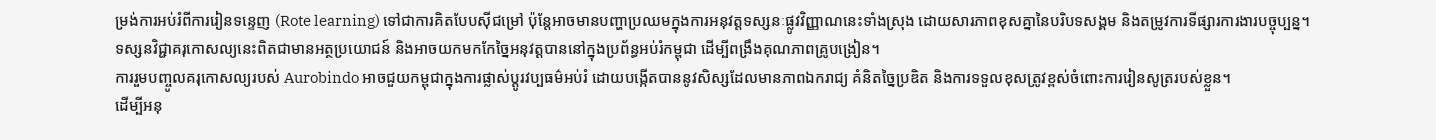ម្រង់ការអប់រំពីការរៀនទន្ទេញ (Rote learning) ទៅជាការគិតបែបស៊ីជម្រៅ ប៉ុន្តែអាចមានបញ្ហាប្រឈមក្នុងការអនុវត្តទស្សនៈផ្លូវវិញ្ញាណនេះទាំងស្រុង ដោយសារភាពខុសគ្នានៃបរិបទសង្គម និងតម្រូវការទីផ្សារការងារបច្ចុប្បន្ន។
ទស្សនវិជ្ជាគរុកោសល្យនេះពិតជាមានអត្ថប្រយោជន៍ និងអាចយកមកកែច្នៃអនុវត្តបាននៅក្នុងប្រព័ន្ធអប់រំកម្ពុជា ដើម្បីពង្រឹងគុណភាពគ្រូបង្រៀន។
ការរួមបញ្ចូលគរុកោសល្យរបស់ Aurobindo អាចជួយកម្ពុជាក្នុងការផ្លាស់ប្តូរវប្បធម៌អប់រំ ដោយបង្កើតបាននូវសិស្សដែលមានភាពឯករាជ្យ គំនិតច្នៃប្រឌិត និងការទទួលខុសត្រូវខ្ពស់ចំពោះការរៀនសូត្ររបស់ខ្លួន។
ដើម្បីអនុ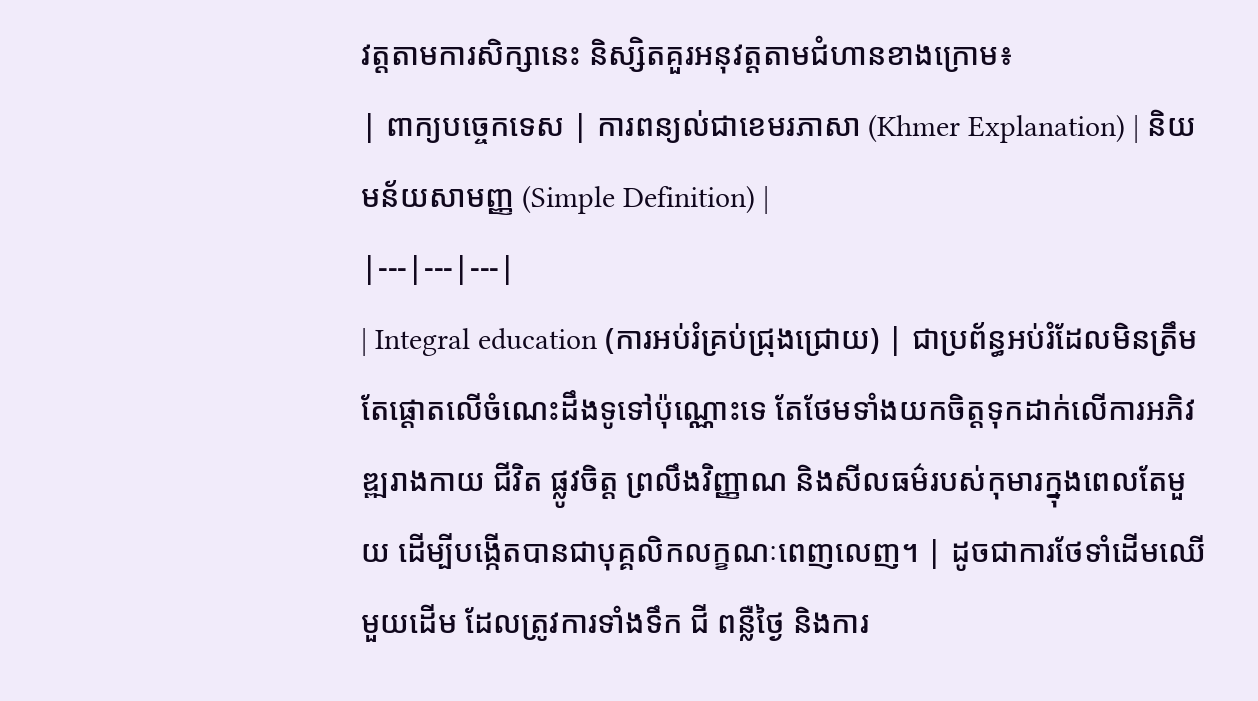វត្តតាមការសិក្សានេះ និស្សិតគួរអនុវត្តតាមជំហានខាងក្រោម៖
| ពាក្យបច្ចេកទេស | ការពន្យល់ជាខេមរភាសា (Khmer Explanation) | និយមន័យសាមញ្ញ (Simple Definition) |
|---|---|---|
| Integral education (ការអប់រំគ្រប់ជ្រុងជ្រោយ) | ជាប្រព័ន្ធអប់រំដែលមិនត្រឹមតែផ្តោតលើចំណេះដឹងទូទៅប៉ុណ្ណោះទេ តែថែមទាំងយកចិត្តទុកដាក់លើការអភិវឌ្ឍរាងកាយ ជីវិត ផ្លូវចិត្ត ព្រលឹងវិញ្ញាណ និងសីលធម៌របស់កុមារក្នុងពេលតែមួយ ដើម្បីបង្កើតបានជាបុគ្គលិកលក្ខណៈពេញលេញ។ | ដូចជាការថែទាំដើមឈើមួយដើម ដែលត្រូវការទាំងទឹក ជី ពន្លឺថ្ងៃ និងការ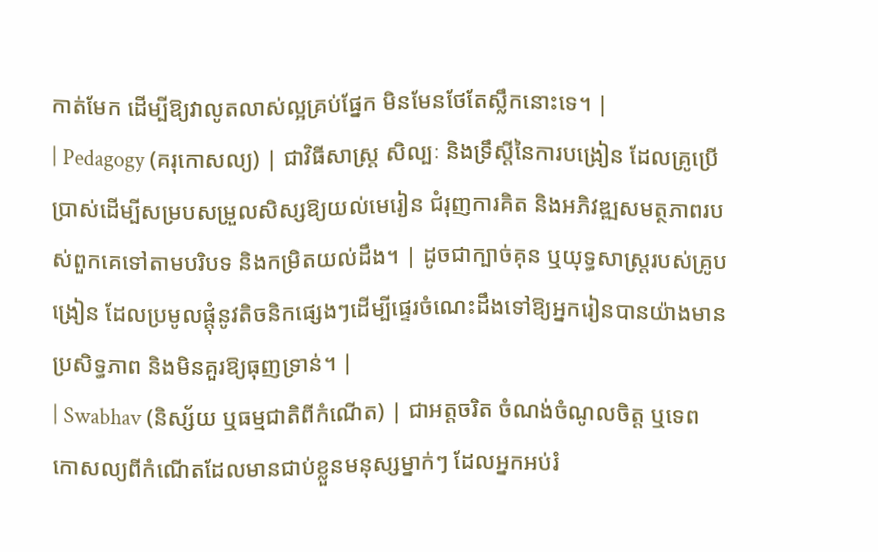កាត់មែក ដើម្បីឱ្យវាលូតលាស់ល្អគ្រប់ផ្នែក មិនមែនថែតែស្លឹកនោះទេ។ |
| Pedagogy (គរុកោសល្យ) | ជាវិធីសាស្ត្រ សិល្បៈ និងទ្រឹស្តីនៃការបង្រៀន ដែលគ្រូប្រើប្រាស់ដើម្បីសម្របសម្រួលសិស្សឱ្យយល់មេរៀន ជំរុញការគិត និងអភិវឌ្ឍសមត្ថភាពរបស់ពួកគេទៅតាមបរិបទ និងកម្រិតយល់ដឹង។ | ដូចជាក្បាច់គុន ឬយុទ្ធសាស្ត្ររបស់គ្រូបង្រៀន ដែលប្រមូលផ្តុំនូវតិចនិកផ្សេងៗដើម្បីផ្ទេរចំណេះដឹងទៅឱ្យអ្នករៀនបានយ៉ាងមានប្រសិទ្ធភាព និងមិនគួរឱ្យធុញទ្រាន់។ |
| Swabhav (និស្ស័យ ឬធម្មជាតិពីកំណើត) | ជាអត្តចរិត ចំណង់ចំណូលចិត្ត ឬទេពកោសល្យពីកំណើតដែលមានជាប់ខ្លួនមនុស្សម្នាក់ៗ ដែលអ្នកអប់រំ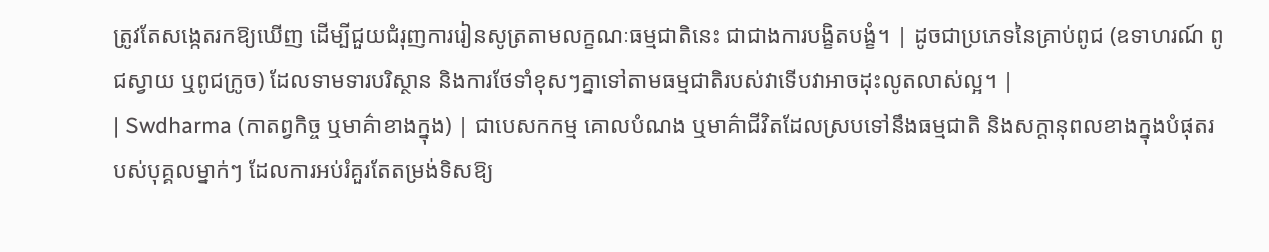ត្រូវតែសង្កេតរកឱ្យឃើញ ដើម្បីជួយជំរុញការរៀនសូត្រតាមលក្ខណៈធម្មជាតិនេះ ជាជាងការបង្ខិតបង្ខំ។ | ដូចជាប្រភេទនៃគ្រាប់ពូជ (ឧទាហរណ៍ ពូជស្វាយ ឬពូជក្រូច) ដែលទាមទារបរិស្ថាន និងការថែទាំខុសៗគ្នាទៅតាមធម្មជាតិរបស់វាទើបវាអាចដុះលូតលាស់ល្អ។ |
| Swdharma (កាតព្វកិច្ច ឬមាគ៌ាខាងក្នុង) | ជាបេសកកម្ម គោលបំណង ឬមាគ៌ាជីវិតដែលស្របទៅនឹងធម្មជាតិ និងសក្តានុពលខាងក្នុងបំផុតរបស់បុគ្គលម្នាក់ៗ ដែលការអប់រំគួរតែតម្រង់ទិសឱ្យ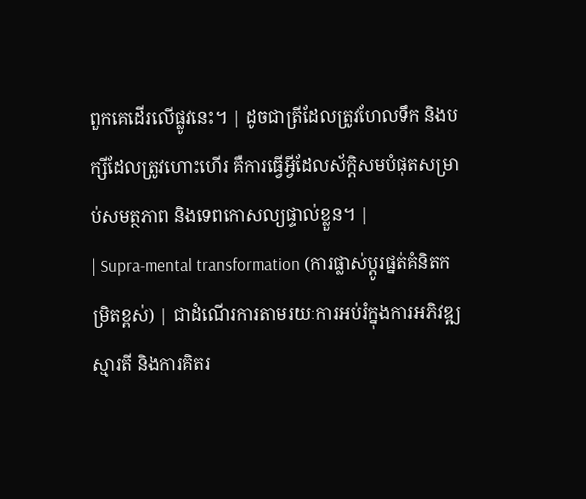ពួកគេដើរលើផ្លូវនេះ។ | ដូចជាត្រីដែលត្រូវហែលទឹក និងបក្សីដែលត្រូវហោះហើរ គឺការធ្វើអ្វីដែលស័ក្តិសមបំផុតសម្រាប់សមត្ថភាព និងទេពកោសល្យផ្ទាល់ខ្លួន។ |
| Supra-mental transformation (ការផ្លាស់ប្តូរផ្នត់គំនិតកម្រិតខ្ពស់) | ជាដំណើរការតាមរយៈការអប់រំក្នុងការអភិវឌ្ឍស្មារតី និងការគិតរ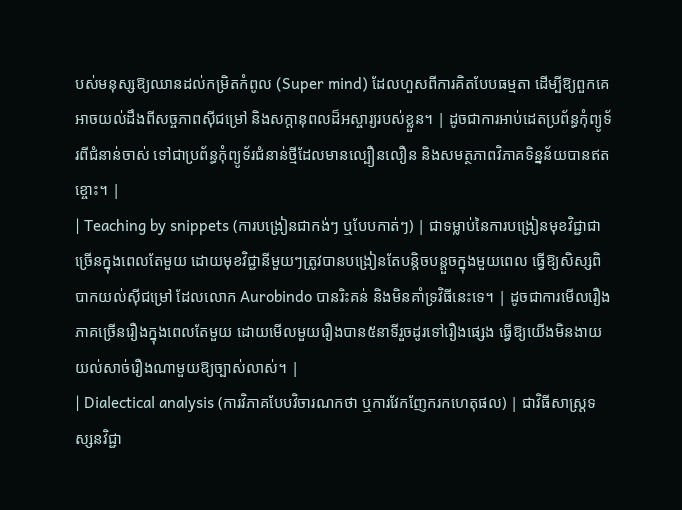បស់មនុស្សឱ្យឈានដល់កម្រិតកំពូល (Super mind) ដែលហួសពីការគិតបែបធម្មតា ដើម្បីឱ្យពួកគេអាចយល់ដឹងពីសច្ចភាពស៊ីជម្រៅ និងសក្តានុពលដ៏អស្ចារ្យរបស់ខ្លួន។ | ដូចជាការអាប់ដេតប្រព័ន្ធកុំព្យូទ័រពីជំនាន់ចាស់ ទៅជាប្រព័ន្ធកុំព្យូទ័រជំនាន់ថ្មីដែលមានល្បឿនលឿន និងសមត្ថភាពវិភាគទិន្នន័យបានឥតខ្ចោះ។ |
| Teaching by snippets (ការបង្រៀនជាកង់ៗ ឬបែបកាត់ៗ) | ជាទម្លាប់នៃការបង្រៀនមុខវិជ្ជាជាច្រើនក្នុងពេលតែមួយ ដោយមុខវិជ្ជានីមួយៗត្រូវបានបង្រៀនតែបន្តិចបន្តួចក្នុងមួយពេល ធ្វើឱ្យសិស្សពិបាកយល់ស៊ីជម្រៅ ដែលលោក Aurobindo បានរិះគន់ និងមិនគាំទ្រវិធីនេះទេ។ | ដូចជាការមើលរឿងភាគច្រើនរឿងក្នុងពេលតែមួយ ដោយមើលមួយរឿងបាន៥នាទីរួចដូរទៅរឿងផ្សេង ធ្វើឱ្យយើងមិនងាយយល់សាច់រឿងណាមួយឱ្យច្បាស់លាស់។ |
| Dialectical analysis (ការវិភាគបែបវិចារណកថា ឬការវែកញែករកហេតុផល) | ជាវិធីសាស្ត្រទស្សនវិជ្ជា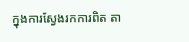ក្នុងការស្វែងរកការពិត តា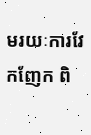មរយៈការវែកញែក ពិ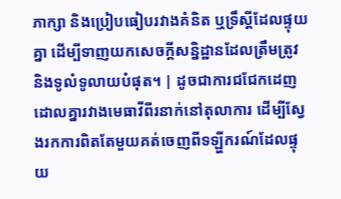ភាក្សា និងប្រៀបធៀបរវាងគំនិត ឬទ្រឹស្តីដែលផ្ទុយគ្នា ដើម្បីទាញយកសេចក្តីសន្និដ្ឋានដែលត្រឹមត្រូវ និងទូលំទូលាយបំផុត។ | ដូចជាការជជែកដេញដោលគ្នារវាងមេធាវីពីរនាក់នៅតុលាការ ដើម្បីស្វែងរកការពិតតែមួយគត់ចេញពីទឡ្ហីករណ៍ដែលផ្ទុយ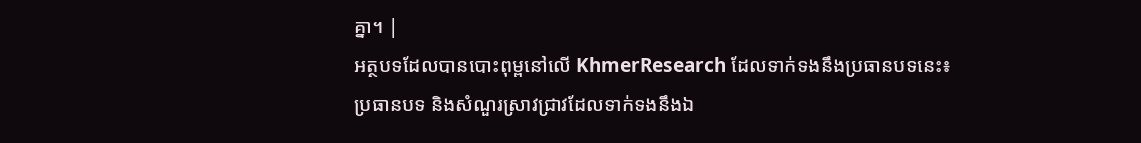គ្នា។ |
អត្ថបទដែលបានបោះពុម្ពនៅលើ KhmerResearch ដែលទាក់ទងនឹងប្រធានបទនេះ៖
ប្រធានបទ និងសំណួរស្រាវជ្រាវដែលទាក់ទងនឹងឯ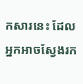កសារនេះ ដែលអ្នកអាចស្វែងរក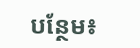បន្ថែម៖